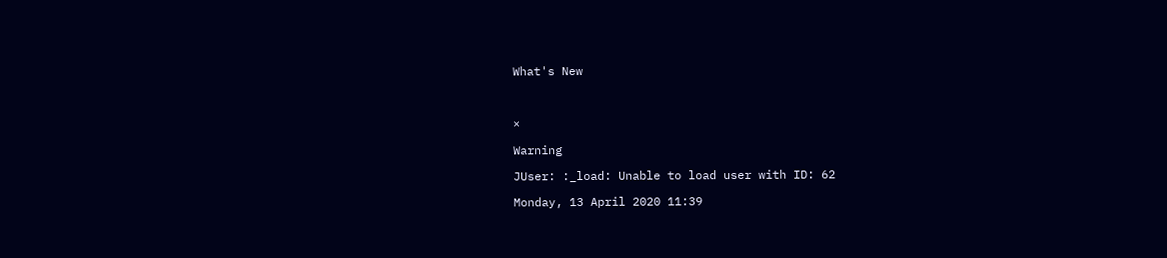What's New



×

Warning

JUser: :_load: Unable to load user with ID: 62

Monday, 13 April 2020 11:39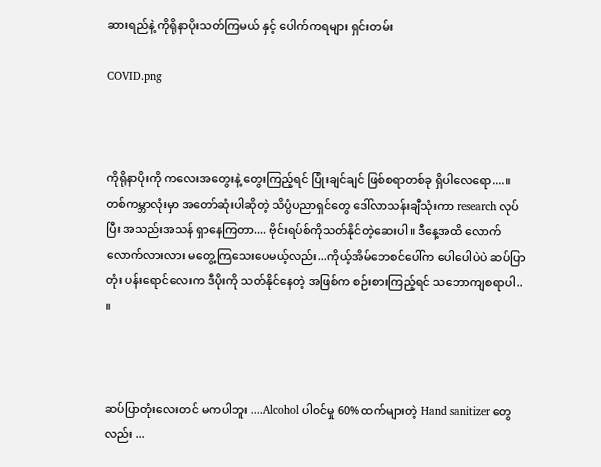ဆားရည်နဲ့ ကိုရိုနာပိုးသတ်ကြမယ် နှင့် ပေါက်ကရများ ရှင်းတမ်း

COVID.png



ကိုရိုနာပိုးကို ကလေးအတွေးနဲ့ တွေးကြည့်ရင် ပြုံးချင်ချင် ဖြစ်စရာတစ်ခု ရှိပါလေရော....။ တစ်ကမ္ဘာလုံးမှာ အတော်ဆုံးပါဆိုတဲ့ သိပ္ပံပညာရှင်‌တွေ ဒေါ်လာသန်းချီသုံးကာ research လုပ်ပြီး အသည်းအသန် ရှာနေကြတာ.... ဗိုင်းရပ်စ်ကိုသတ်နိုင်တဲ့ဆေးပါ။ ဒီနေ့အထိ လောက်လောက်လားလား မတွေ့ကြသေး‌ပေမယ့်လည်း...ကိုယ့်အိမ်ဘေစင်ပေါ်က ပေါပေါပဲပဲ ဆပ်ပြာတုံး ပန်းရောင်လေးက ဒီပိုးကို သတ်နိုင်နေတဲ့ အ‌ဖြစ်က စဉ်းစားကြည့်ရင် သဘောကျစရာပါ.. ။



ဆပ်ပြာတုံးလေးတင် မကပါဘူး ....Alcohol ပါ၀င်မှု 60% ထက်များတဲ့ Hand sanitizer တွေလည်း ...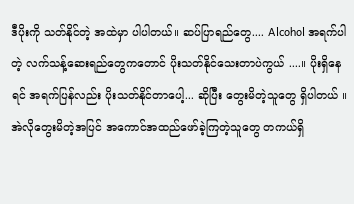ဒီပိုးကို သတ်နိုင်တဲ့ အထဲမှာ ပါပါတယ်။ ဆပ်ပြာရည်တွေ.... Alcohol အရက်ပါတဲ့ လက်သန့်ဆေးရည်တွေကတောင် ပိုးသတ်နိုင်သေးတာပဲကွယ် ....။ ပိုးရှိနေရင် အရက်ပြန်လည်း ပိုးသတ်နိုင်တာပေါ့... ဆိုပြီး တွေးမိတဲ့သူတွေ ရှိပါတယ် ။ အဲလိုတွေးမိတဲ့အပြင် အကောင်အထည်ဖော်ခဲ့ကြတဲ့သူတွေ တကယ်ရှိ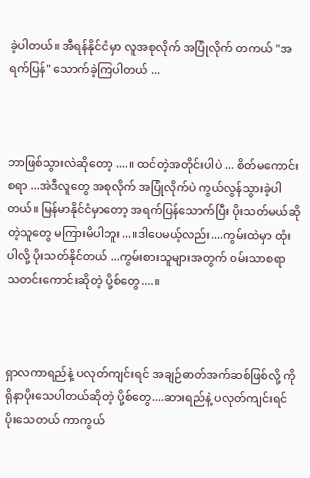ခဲ့ပါတယ်။ အီရန်နိုင်ငံမှာ လူအစုလိုက် အပြုံလိုက် တကယ် "အရက်ပြန်" သောက်ခဲ့ကြပါတယ် ...



ဘာဖြစ်သွားလဲဆိုတော့ ....။ ထင်တဲ့အတိုင်းပါပဲ ... စိတ်မကောင်းစရာ ...အဲဒီလူတွေ အစုလိုက် အပြုံလိုက်ပဲ ကွယ်လွန်သွားခဲ့ပါတယ်။ မြန်မာနိုင်ငံမှာတော့ အရက်ပြန်သောက်ပြီး ပိုးသတ်မယ်ဆိုတဲ့သူတွေ မကြားမိပါဘူး...။ဒါပေမယ့်လည်း....ကွမ်းထဲမှာ ထုံးပါလို့ ပိုးသတ်နိုင်တယ် ...ကွမ်းစားသူများအတွက် ၀မ်းသာစရာ သတင်းကောင်းဆိုတဲ့ ပို့စ်တွေ....။



ရှာလကာရည်နဲ့ ပလုတ်ကျင်းရင် အချဉ်ဓာတ်အက်ဆစ်ဖြစ်လို့ ကိုရိုနာပိုးသေပါတယ်ဆိုတဲ့ ပို့စ်တွေ....ဆားရည်နဲ့ ပလုတ်ကျင်းရင် ပိုးသေတယ် ကာကွယ်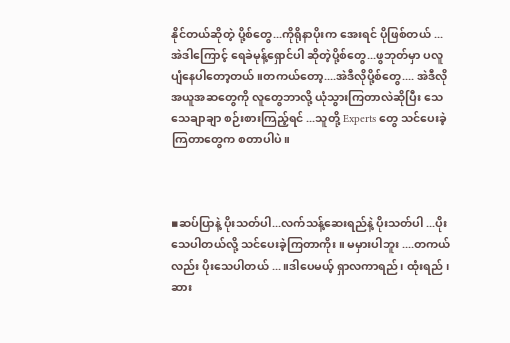နိုင်တယ်ဆိုတဲ့ ပို့စ်တွေ...ကိုရိုနာပိုးက အေးရင် ပိုဖြစ်တယ် ...အဲဒါကြောင့် ရေခဲမုန့်ရှောင်ပါ ဆိုတဲ့ပို့စ်တွေ...ဖွဘုတ်မှာ ပလူပျံနေပါတော့တယ် ။တကယ်တော့....အဲဒီလိုပို့စ်တွေ.... အဲဒီလို အယူအဆတွေကို လူတွေဘာလို့ ယုံသွားကြတာလဲဆိုပြီး သေသေချာချာ စဉ်းစားကြည့်ရင် ...သူတို့ Experts တွေ သင်ပေးခဲ့ကြတာတွေက စတာပါပဲ။



▪ဆပ်ပြာနဲ့ ပိုးသတ်ပါ...လက်သန့်ဆေးရည်နဲ့ ပိုးသတ်ပါ ...ပိုးသေပါတယ်လို့ သင်ပေးခဲ့ကြတာကိုး ။ မမှားပါဘူး ....တကယ်လည်း ပိုးသေပါတယ် ...။ဒါပေမယ့် ရှာလကာရည် ၊ ထုံးရည် ၊ ဆား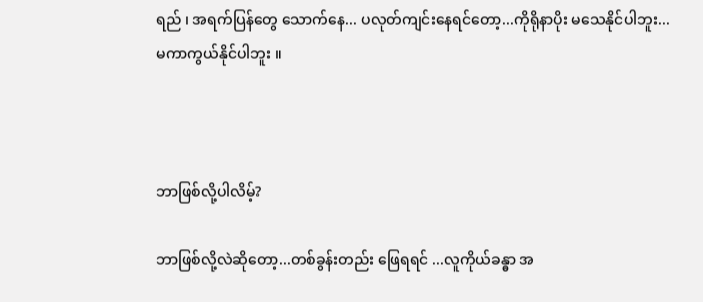ရည် ၊ အရက်ပြန်တွေ သောက်နေ... ပလုတ်ကျင်းနေရင်တော့...ကိုရိုနာပိုး မသေနိုင်ပါဘူး...မကာကွယ်နိုင်ပါဘူး ။



ဘာဖြစ်လို့ပါလိမ့်?

ဘာဖြစ်လို့လဲဆိုတော့...တစ်ခွန်းတည်း ဖြေရရင် ...လူကိုယ်ခန္ဓာ အ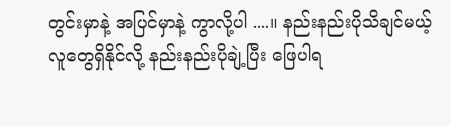တွင်းမှာနဲ့ အပြင်မှာနဲ့ ကွာလို့ပါ ....။ နည်းနည်းပိုသိချင်မယ့် လူတွေရှိနိုင်လို့ နည်းနည်းပိုချဲ့ပြီး ဖြေပါရ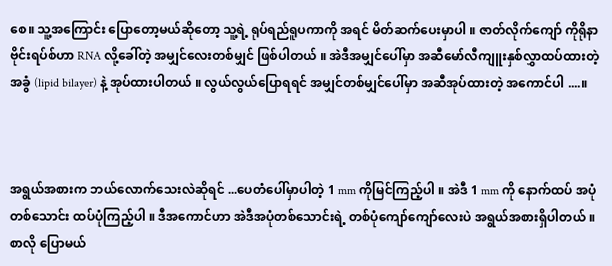စေ။ သူ့အကြောင်း ပြောတော့မယ်ဆိုတော့ သူ့ရဲ့ ရုပ်ရည်ရူပကာကို အရင် မိတ်ဆက်ပေးမှာပါ ။ ဇာတ်လိုက်ကျော် ကိုရိုနာဗိုင်းရပ်စ်ဟာ RNA လို့ခေါ်တဲ့ အမျှင်လေးတစ်မျှင် ဖြစ်ပါတယ် ။ အဲဒီအမျှင်ပေါ်မှာ အဆီမော်လီကျူးနှစ်လွှာထပ်ထားတဲ့ အခွံ (lipid bilayer) နဲ့ အုပ်ထားပါတယ် ။ လွယ်လွယ်ပြောရရင် အမျှင်တစ်မျှင်ပေါ်မှာ အဆီအုပ်ထားတဲ့ အကောင်ပါ ....။



အရွယ်အစားက ဘယ်လောက်သေးလဲဆိုရင် ...ပေတံပေါ်မှာပါတဲ့ 1 mm ကိုမြင်ကြည့်ပါ ။ အဲဒီ 1 mm ကို နောက်ထပ် အပုံတစ်သောင်း ထပ်ပုံကြည့်ပါ ။ ဒီအကောင်ဟာ အဲဒီအပုံတစ်သောင်းရဲ့ တစ်ပုံကျော်ကျော်လေးပဲ အရွယ်အစားရှိပါတယ် ။ စာလို ပြောမယ်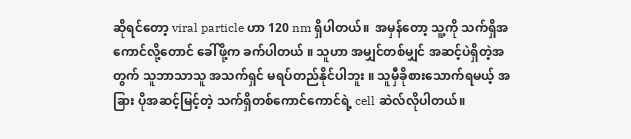ဆိုရင်တော့ viral particle ဟာ 120 nm ရှိပါတယ်။  အမှန်တော့ သူ့ကို သက်ရှိအကောင်လို့တောင် ခေါ်ဖို့က ခက်ပါတယ် ။ သူဟာ အမျှင်တစ်မျှင် အဆင့်ပဲရှိတဲ့အတွက် သူဘာသာသူ အသက်ရှင် မရပ်တည်နိုင်ပါဘူး ။ သူမှီခိုစားသောက်ရမယ့် အခြား ပိုအဆင့်မြင့်တဲ့ သက်ရှိတစ်ကောင်ကောင်ရဲ့ cell ဆဲလ်လိုပါတယ်။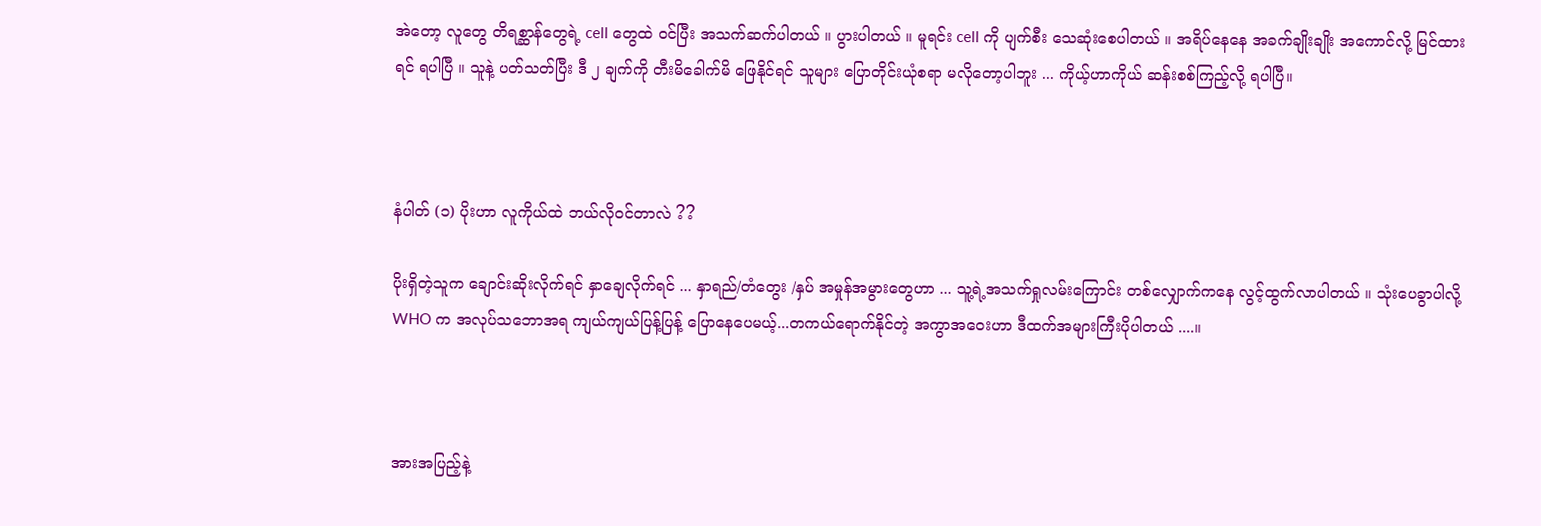အဲတော့ လူတွေ တိရစ္ဆာန်တွေရဲ့ cell တွေထဲ ၀င်ပြီး အသက်ဆက်ပါတယ် ။ ပွားပါတယ် ။ မူရင်း cell ကို ပျက်စီး သေဆုံးစေပါတယ် ။ အရိပ်နေနေ အခက်ချိုးချိုး အကောင်လို့ မြင်ထားရင် ရပါပြီ ။ သူနဲ့ ပတ်သတ်ပြီး ဒီ ၂ ချက်ကို တီးမိခေါက်မိ ဖြေနိုင်ရင် သူများ ပြောတိုင်းယုံစရာ မလိုတော့ပါဘူး ... ကိုယ့်ဟာကိုယ် ဆန်းစစ်ကြည့်လို့ ရပါပြီ။



နံပါတ် (၁) ပိုးဟာ လူကိုယ်ထဲ ဘယ်လို၀င်တာလဲ ??

ပိုးရှိတဲ့သူက ချောင်းဆိုးလိုက်ရင် နှာချေလိုက်ရင် ... နှာရည်/တံတွေး /နှပ် အမှုန်အမွားတွေဟာ ... သူ့ရဲ့အသက်ရှုလမ်းကြောင်း တစ်လျှောက်ကနေ လွင့်ထွက်လာပါတယ် ။ သုံးပေခွာပါလို့ WHO က အလုပ်သဘောအရ ကျယ်ကျယ်ပြန့်ပြန့် ပြောနေပေမယ့်...တကယ်ရောက်နိုင်တဲ့ အကွာအဝေးဟာ ဒီထက်အများကြီးပိုပါတယ် ....။



အားအပြည့်နဲ့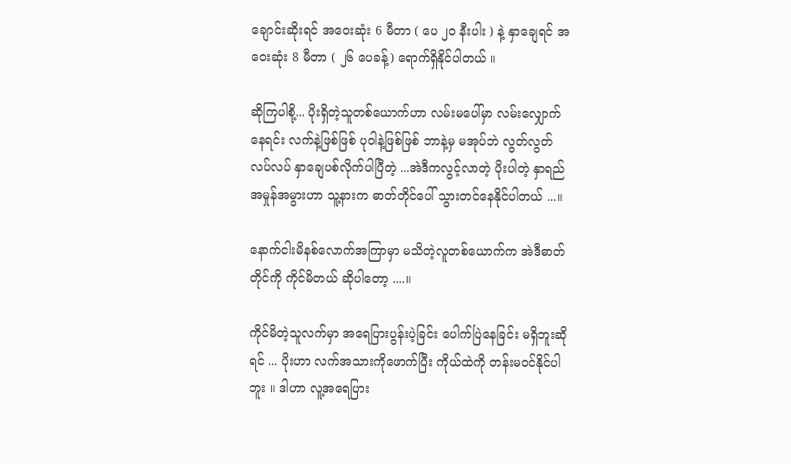ချောင်းဆိုးရင် အဝေးဆုံး 6 မီတာ ( ပေ ၂၀ နီးပါး ) နဲ့ နှာချေရင် အဝေးဆုံး 8 မီတာ ( ၂၆ ပေခန့်) ရောက်ရှိနိုင်ပါတယ် ။

ဆိုကြပါစို့... ပိုးရှိတဲ့သူတစ်ယောက်ဟာ လမ်းမပေါ်မှာ လမ်းလျှောက်နေရင်း လက်နဲ့ဖြစ်ဖြစ် ပုဝါနဲ့ဖြစ်ဖြစ် ဘာနဲ့မှ မအုပ်ဘဲ လွတ်လွတ်လပ်လပ် နှာချေပစ်လိုက်ပါပြီတဲ့ ...အဲဒီကလွင့်လာတဲ့ ပိုးပါတဲ့ နှာရည်အမှုန်အမွားဟာ သူ့နားက ဓာတ်တိုင်ပေါ် သွားတင်နေနိုင်ပါတယ် ...။

နောက်ငါးမိနစ်လောက်အကြာမှာ မသိတဲ့လူတစ်ယောက်က အဲဒီဓာတ်တိုင်ကို ကိုင်မိတယ် ဆိုပါတော့ ....။

ကိုင်မိတဲ့သူလက်မှာ အရေပြားပွန်းပဲ့ခြင်း ပေါက်ပြဲနေခြင်း မရှိဘူးဆိုရင် ... ပိုးဟာ လက်အသားကိုဖောက်ပြီး ကိုယ်ထဲကို တန်းမဝင်နိုင်ပါဘူး ။ ဒါဟာ လူ့အရေပြား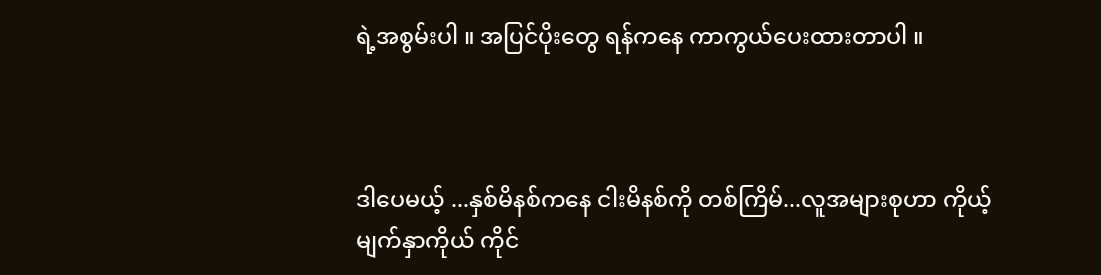ရဲ့အစွမ်းပါ ။ အပြင်ပိုးတွေ ရန်ကနေ ကာကွယ်ပေးထားတာပါ ။



ဒါပေမယ့် ...နှစ်မိနစ်ကနေ ငါးမိနစ်ကို တစ်ကြိမ်...လူအများစုဟာ ကိုယ့်မျက်နှာကိုယ် ကိုင်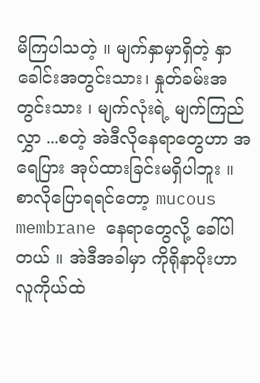မိကြပါသတဲ့ ။ မျက်နှာမှာရှိတဲ့ နှာခေါင်းအတွင်းသား၊ နှုတ်ခမ်းအတွင်းသား ၊ မျက်လုံးရဲ့ မျက်ကြည်လွှာ ...စတဲ့ အဲဒီလိုနေရာတွေဟာ အရေပြား အုပ်ထားခြင်းမရှိပါဘူး ။ စာလိုပြောရရင်တော့ mucous membrane နေရာတွေလို့ ခေါ်ပါတယ် ။ အဲဒီအခါမှာ ကိုရိုနာပိုးဟာ လူကိုယ်ထဲ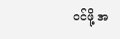၀င်ဖို့ အ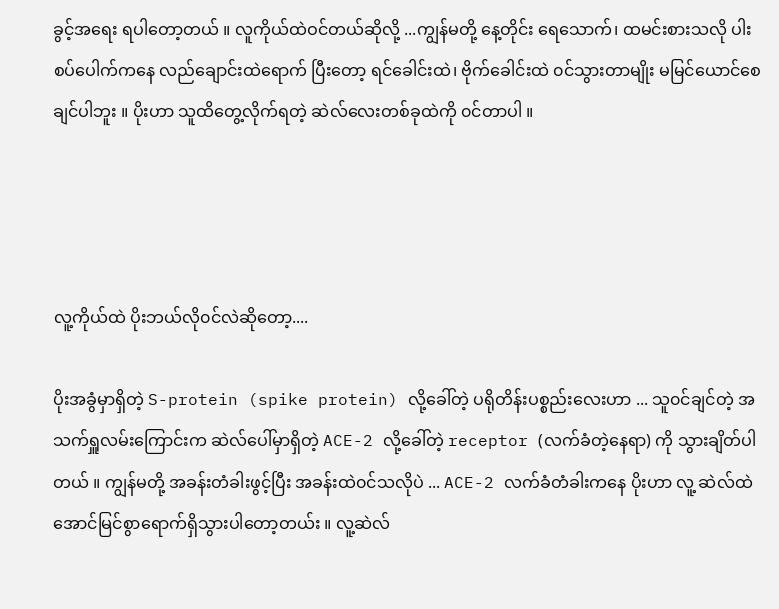ခွင့်အရေး ရပါတော့တယ် ။ လူကိုယ်ထဲဝင်တယ်ဆိုလို့ ...ကျွန်မတို့ နေ့တိုင်း ရေသောက်၊ ထမင်းစားသလို ပါးစပ်ပေါက်ကနေ လည်ချောင်းထဲရောက် ပြီးတော့ ရင်ခေါင်းထဲ၊ ဗိုက်‌ခေါင်းထဲ ၀င်သွားတာမျိုး မမြင်ယောင်စေချင်ပါဘူး ။ ပိုးဟာ သူထိတွေ့လိုက်ရတဲ့ ဆဲလ်လေးတစ်ခုထဲကို ၀င်တာပါ ။




လူ့ကိုယ်ထဲ ပိုးဘယ်လို၀င်လဲဆိုတော့....

ပိုးအခွံမှာရှိတဲ့ S-protein (spike protein) လို့ခေါ်တဲ့ ပရိုတိန်းပစ္စည်းလေးဟာ ... သူ၀င်ချင်တဲ့ အသက်ရှူလမ်းကြောင်းက ဆဲလ်ပေါ်မှာရှိတဲ့ ACE-2 လို့ခေါ်တဲ့ receptor (လက်ခံတဲ့နေရာ) ကို သွားချိတ်ပါတယ် ။ ကျွန်မတို့ အခန်းတံခါးဖွင့်ပြီး အခန်းထဲ၀င်သလိုပဲ ... ACE-2 လက်ခံတံခါးကနေ ပိုးဟာ လူ့ ‌ဆဲလ်ထဲ အောင်မြင်စွာရောက်ရှိသွားပါတော့တယ်း ။ လူ့ဆဲလ်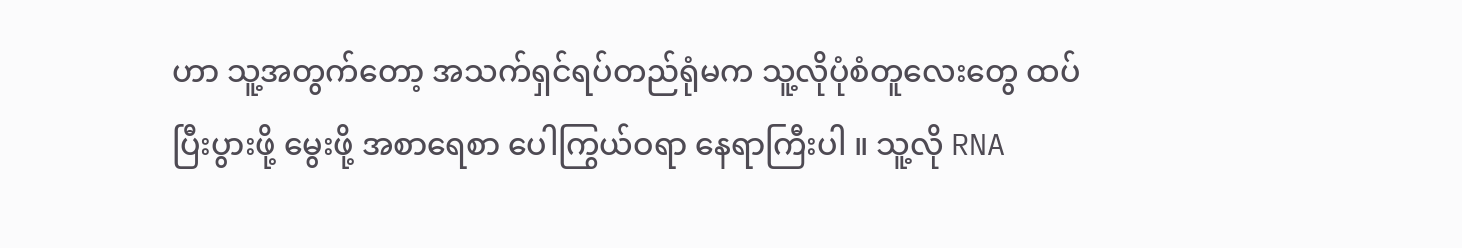ဟာ သူ့အတွက်တော့ အသက်ရှင်ရပ်တည်ရုံမက သူ့လိုပုံစံတူလေးတွေ ထပ်ပြီးပွားဖို့ မွေးဖို့ အစာရေစာ ပေါကြွယ်ဝရာ နေရာကြီးပါ ။ သူ့လို RNA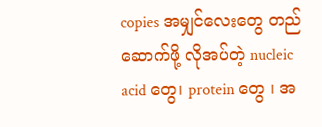copies အမျှင်လေးတွေ တည်ဆောက်ဖို့ လိုအပ်တဲ့ nucleic acid တွေ၊ protein တွေ ၊ အ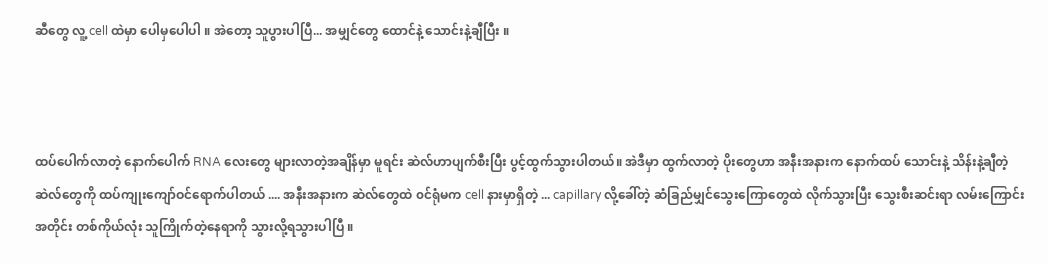ဆီတွေ လူ့ cell ထဲမှာ ပေါမှပေါပါ ။ အဲတော့ သူပွားပါပြီ... အမျှင်တွေ ထောင်နဲ့ သောင်းနဲ့ချီပြီး ။



ထပ်ပေါက်လာတဲ့ နောက်ပေါက် RNA လေးတွေ များလာတဲ့အချိန်မှာ မူရင်း ဆဲလ်ဟာပျက်စီးပြီး ပွင့်ထွက်သွားပါတယ်။ အဲဒီမှာ ထွက်လာတဲ့ ပိုးတွေဟာ အနီးအနားက နောက်ထပ် သောင်းနဲ့ သိန်းနဲ့ချီတဲ့ ဆဲလ်တွေကို ထပ်ကျုးကျော်ဝင်ရောက်ပါတယ် .... အနီးအနားက ဆဲလ်တွေထဲ ၀င်ရုံမက cell နားမှာရှိတဲ့ ... capillary လို့ခေါ်တဲ့ ဆံခြည်မျှင်သွေးကြောတွေထဲ လိုက်သွားပြီး သွေးစီးဆင်းရာ လမ်းကြောင်းအတိုင်း တစ်ကိုယ်လုံး သူကြိုက်တဲ့နေရာကို သွားလို့ရသွားပါပြီ ။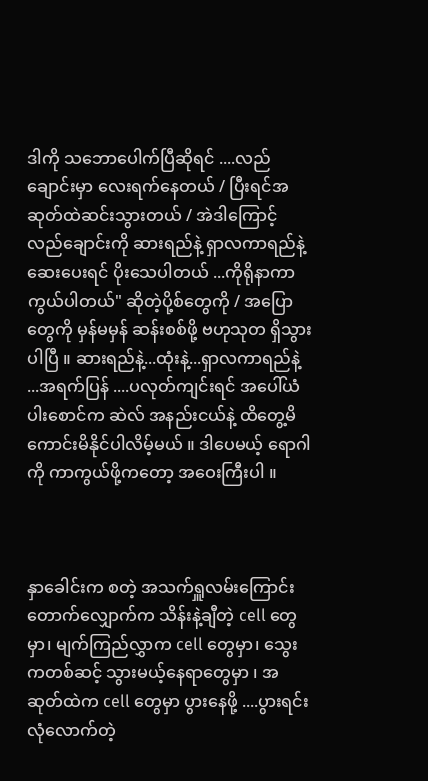ဒါကို သဘောပေါက်ပြီဆိုရင် ....လည်ချောင်းမှာ လေးရက်နေတယ် / ပြီးရင်အဆုတ်ထဲဆင်းသွားတယ် / အဲဒါကြောင့် လည်ချောင်းကို ဆားရည်နဲ့ ရှာလကာရည်နဲ့ ဆေးပေးရင် ပိုးသေပါတယ် ...ကိုရိုနာကာကွယ်ပါတယ်" ဆိုတဲ့ပို့စ်တွေကို / အပြောတွေကို မှန်မမှန် ဆန်းစစ်ဖို့ ဗဟုသုတ ရှိသွားပါပြီ ။ ဆားရည်နဲ့...ထုံးနဲ့...ရှာလကာရည်နဲ့ ...အရက်ပြန် ....ပလုတ်ကျင်းရင် အပေါ်ယံ ပါးစောင်က ဆဲလ် အနည်းငယ်နဲ့ ထိတွေ့မိကောင်းမိနိုင်ပါလိမ့်မယ် ။ ဒါပေမယ့် ရောဂါကို ကာကွယ်ဖို့ကတော့ အဝေးကြီးပါ ။



နှာခေါင်းက စတဲ့ အသက်ရှူလမ်းကြောင်း တောက်လျှောက်က သိန်းနဲ့ချီတဲ့ cell တွေမှာ၊ မျက်ကြည်လွှာက cell တွေမှာ၊ သွေးကတစ်ဆင့် သွားမယ့်နေရာတွေမှာ ၊ အဆုတ်ထဲက cell တွေမှာ ပွားနေဖို့ ....ပွားရင်း လုံလောက်တဲ့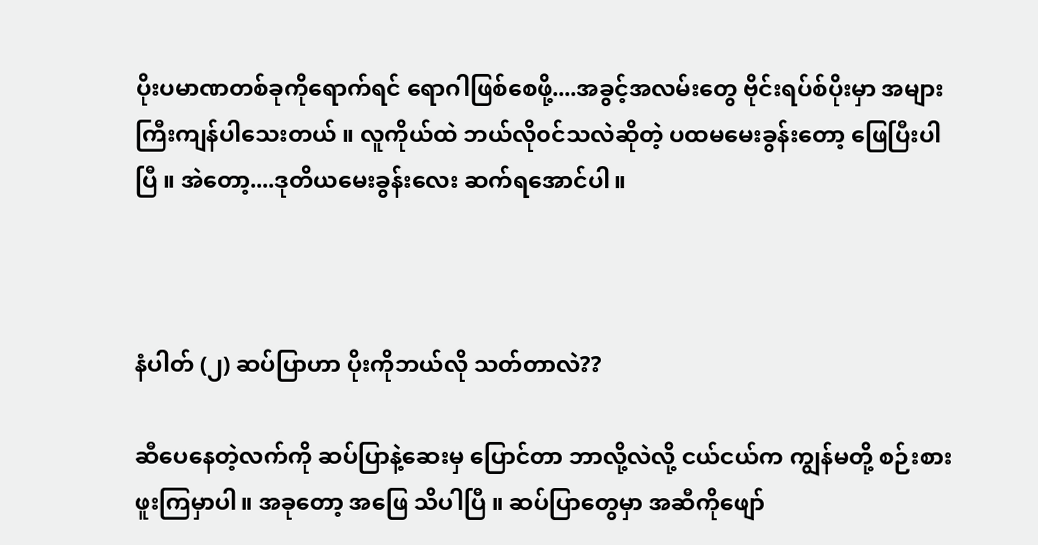ပိုးပမာဏတစ်ခုကိုရောက်ရင် ရောဂါဖြစ်စေဖို့....အခွင့်အလမ်းတွေ ဗိုင်းရပ်စ်ပိုးမှာ အများကြီးကျန်ပါသေးတယ် ။ လူကိုယ်ထဲ ဘယ်လို၀င်သလဲဆိုတဲ့ ပထမမေးခွန်းတော့ ဖြေပြီးပါပြီ ။ အဲတော့....ဒုတိယမေးခွန်းလေး ဆက်ရအောင်ပါ။



နံပါတ် (၂) ဆပ်ပြာဟာ ပိုးကိုဘယ်လို သတ်တာလဲ??

ဆီပေနေတဲ့လက်ကို ဆပ်ပြာနဲ့ဆေးမှ ပြောင်တာ ဘာလို့လဲလို့ ငယ်ငယ်က ကျွန်မတို့ စဉ်းစားဖူးကြမှာပါ။ အခုတော့ အဖြေ သိပါပြီ ။ ဆပ်ပြာတွေမှာ အဆီကိုဖျော်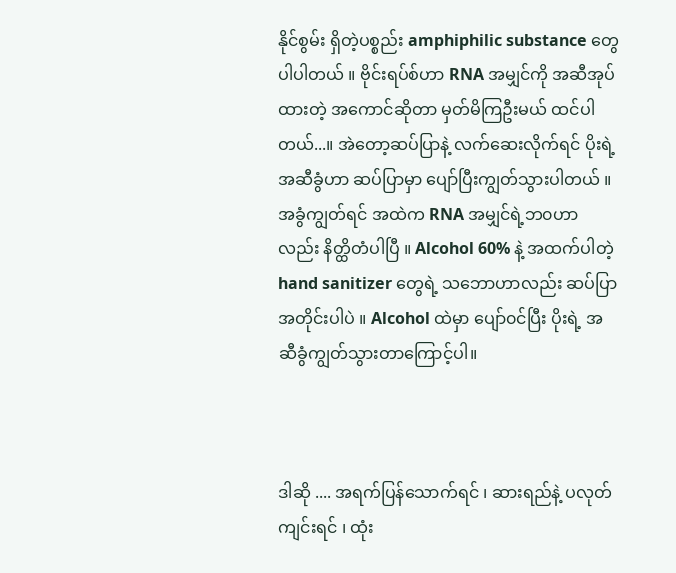နိုင်စွမ်း ရှိတဲ့ပစ္စည်း amphiphilic substance တွေ ပါပါတယ် ။ ဗိုင်းရပ်စ်ဟာ RNA အမျှင်ကို အဆီအုပ်ထားတဲ့ အကောင်ဆိုတာ မှတ်မိကြဦးမယ် ထင်ပါတယ်...။ အဲတော့ဆပ်ပြာနဲ့ လက်ဆေးလိုက်ရင် ပိုးရဲ့ အဆီခွံဟာ ဆပ်ပြာမှာ ပျော်ပြီးကျွတ်သွားပါတယ် ။ အခွံကျွတ်ရင် အထဲက RNA အမျှင်ရဲ့ဘ၀ဟာလည်း နိတ္ထိတံပါပြီ ။ Alcohol 60% နဲ့ အထက်ပါတဲ့ hand sanitizer တွေရဲ့ သဘောဟာလည်း ဆပ်ပြာအတိုင်းပါပဲ ။ Alcohol ထဲမှာ ပျော်၀င်ပြီး ပိုးရဲ့ အဆီခွံကျွတ်သွားတာကြောင့်ပါ။



ဒါဆို .... အရက်ပြန်သောက်ရင် ၊ ဆားရည်နဲ့ ပလုတ်ကျင်းရင် ၊ ထုံး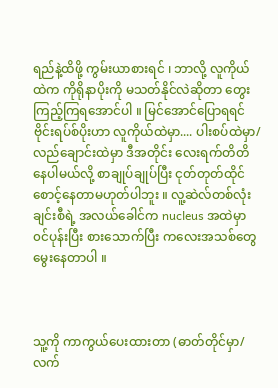ရည်နဲ့ထိဖို့ ကွမ်းယာစားရင် ၊ ဘာလို့ လူကိုယ်ထဲက ကိုရိုနာပိုးကို မသတ်နိုင်လဲဆိုတာ တွေးကြည့်ကြရအောင်ပါ ။ မြင်အောင်ပြောရရင် ဗိုင်းရပ်စ်ပိုးဟာ လူကိုယ်ထဲမှာ.... ပါးစပ်ထဲမှာ/လည်ချောင်းထဲမှာ ဒီအတိုင်း လေးရက်တိတိနေပါမယ်လို့ စာချုပ်ချုပ်ပြီး ငုတ်တုတ်ထိုင် စောင့်နေတာမဟုတ်ပါဘူး ။ လူ့ဆဲလ်တစ်လုံးချင်းစီရဲ့ အလယ်ခေါင်က nucleus အထဲမှာ ၀င်ပုန်းပြီး စားသောက်ပြီး ကလေးအသစ်တွေ မွေးနေတာပါ ။



သူ့ကို ကာကွယ်ပေးထားတာ (ဓာတ်တိုင်မှာ/လက်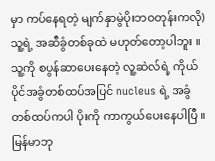မှာ ကပ်နေရတဲ့ မျက်နှာမွဲပိုးဘဝတုန်းကလို) သူ့ရဲ့ အဆီခွံတစ်ခုထဲ မဟုတ်တော့ပါဘူး ။ သူ့ကို စပွန်ဆာပေးနေတဲ့ လူ့ဆဲလ်ရဲ့ ကိုယ်ပိုင်အခွံတစ်ထပ်အပြင် nucleus ရဲ့ အခွံတစ်ထပ်ကပါ ပိုးကို ကာကွယ်ပေးနေပါပြီ ။ မြန်မာဘု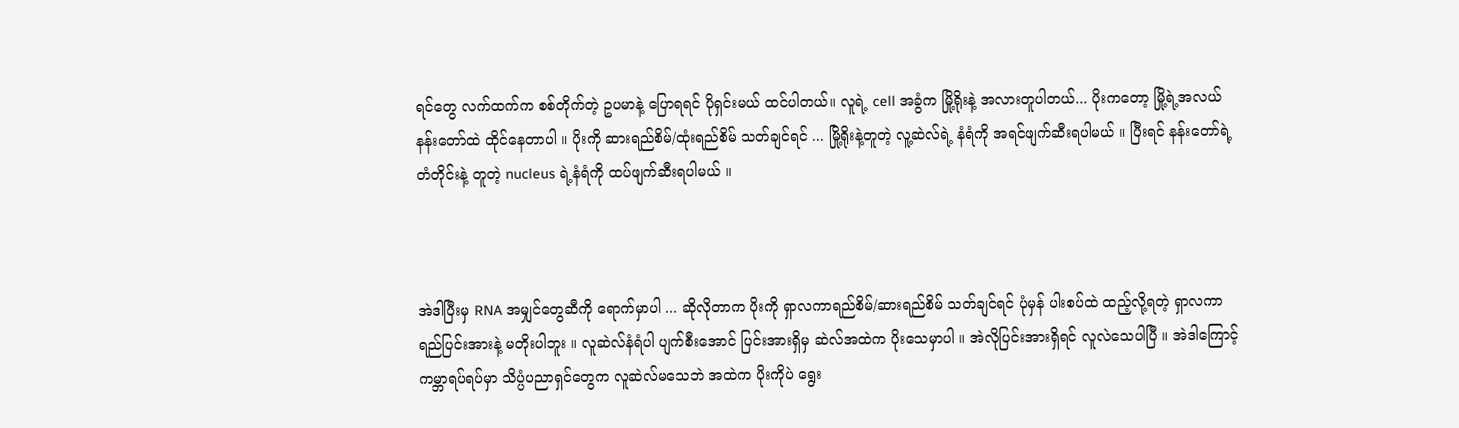ရင်တွေ လက်ထက်က စစ်တိုက်တဲ့ ဥပမာနဲ့ ပြောရရင် ပိုရှင်းမယ် ထင်ပါတယ်။ လူရဲ့ cell အခွံက မြို့ရိုးနဲ့ အလားတူပါတယ်... ပိုးကတော့ မြို့ရဲ့အလယ် နန်းတော်ထဲ ထိုင်နေတာပါ ။ ပိုးကို ဆားရည်စိမ်/ထုံးရည်စိမ် သတ်ချင်ရင် ... မြို့ရိုးနဲ့တူတဲ့ လူ့ဆဲလ်ရဲ့ နံရံကို အရင်ဖျက်ဆီးရပါမယ် ။ ပြီးရင် နန်းတော်ရဲ့ တံတိုင်းနဲ့ တူတဲ့ nucleus ရဲ့နံရံကို ထပ်ဖျက်ဆီးရပါမယ် ။



အဲဒါပြီးမှ RNA အမျှင်တွေဆီကို ရောက်မှာပါ ... ဆိုလိုတာက ပိုးကို ရှာလကာရည်စိမ်/ဆားရည်စိမ် သတ်ချင်ရင် ပုံမှန် ပါးစပ်ထဲ ထည့်လို့ရတဲ့ ရှာလကာရည်ပြင်းအားနဲ့ မတိုးပါဘူး ။ လူဆဲလ်နံရံပါ ပျက်စီးအောင် ပြင်းအားရှိမှ ဆဲလ်အထဲက ပိုးသေမှာပါ ။ အဲလိုပြင်းအားရှိရင် လူ‌လဲသေပါပြီ ။ အဲဒါကြောင့် ကမ္ဘာရပ်ရပ်မှာ သိပ္ပံပညာရှင်တွေက လူဆဲလ်မသေဘဲ အထဲက ပိုးကိုပဲ ရွေး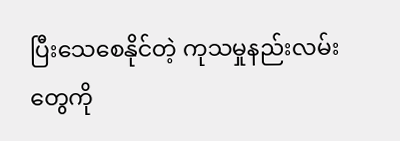ပြီးသေစေနိုင်တဲ့ ကုသမှုနည်းလမ်းတွေကို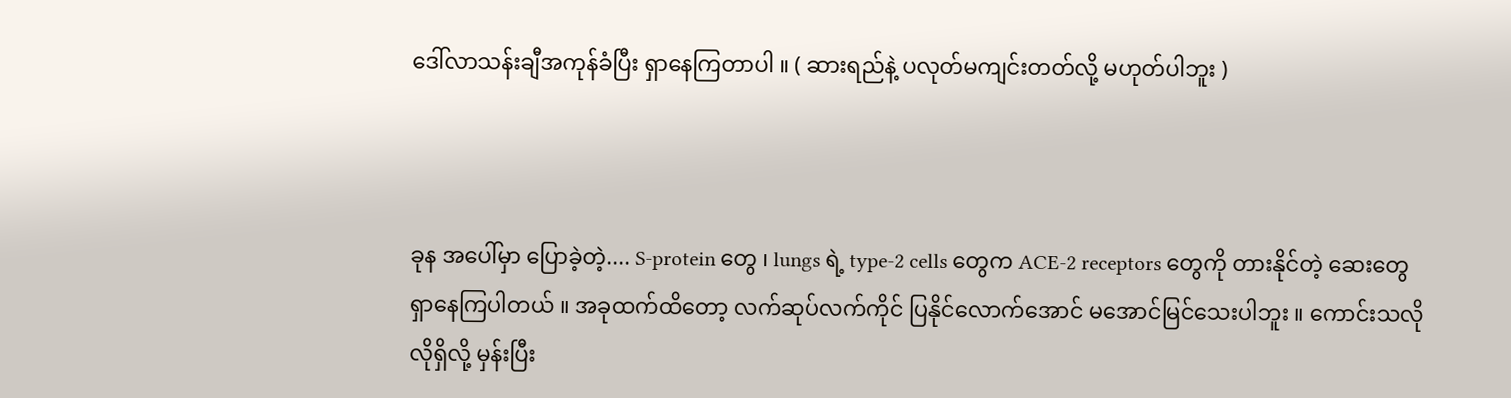ဒေါ်လာသန်းချီအကုန်ခံပြီး ရှာနေကြတာပါ ။ ( ဆားရည်နဲ့ ပလုတ်မကျင်းတတ်လို့ မဟုတ်ပါဘူး )



ခုန အပေါ်မှာ ပြောခဲ့တဲ့.... S-protein တွေ ၊ lungs ရဲ့ type-2 cells တွေက ACE-2 receptors တွေကို တားနိုင်တဲ့ ဆေးတွေ ရှာနေကြပါတယ် ။ အခုထက်ထိတော့ လက်ဆုပ်လက်ကိုင် ပြနိုင်လောက်အောင် မအောင်မြင်သေးပါဘူး ။ ကောင်းသလိုလိုရှိလို့ မှန်းပြီး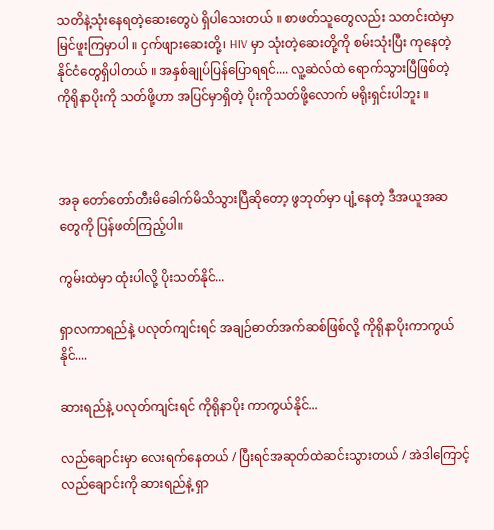သတိနဲ့သုံးနေရတဲ့ဆေးတွေပဲ ရှိပါသေးတယ် ။ စာဖတ်သူတွေလည်း သတင်းထဲမှာ မြင်ဖူးကြမှာပါ ။ ငှက်ဖျားဆေးတို့၊ HIV မှာ သုံးတဲ့ဆေးတို့ကို စမ်းသုံးပြီး ကုနေတဲ့ နိုင်ငံတွေရှိပါတယ် ။ အနှစ်ချုပ်ပြန်ပြောရရင်.... လူ့ဆဲလ်ထဲ ရောက်သွားပြီဖြစ်တဲ့ ကိုရိုနာပိုးကို သတ်ဖို့ဟာ အပြင်မှာရှိတဲ့ ပိုးကိုသတ်ဖို့လောက် မရိုးရှင်းပါဘူး ။



အခု တော်တော်တီးမိခေါက်မိသိသွားပြီဆိုတော့ ဖွဘုတ်မှာ ပျံ့နေတဲ့ ဒီအယူအဆတွေကို ပြန်ဖတ်ကြည့်ပါ။

ကွမ်းထဲမှာ ထုံးပါလို့ ပိုးသတ်နိုင်...

ရှာလကာရည်နဲ့ ပလုတ်ကျင်းရင် အချဉ်ဓာတ်အက်ဆစ်ဖြစ်လို့ ကိုရိုနာပိုးကာကွယ်နိုင်....

ဆားရည်နဲ့ ပလုတ်ကျင်းရင် ကိုရိုနာပိုး ကာကွယ်နိုင်...

လည်ချောင်းမှာ လေးရက်နေတယ် / ပြီးရင်အဆုတ်ထဲဆင်းသွားတယ် / အဲဒါကြောင့် လည်ချောင်းကို ဆားရည်နဲ့ ရှာ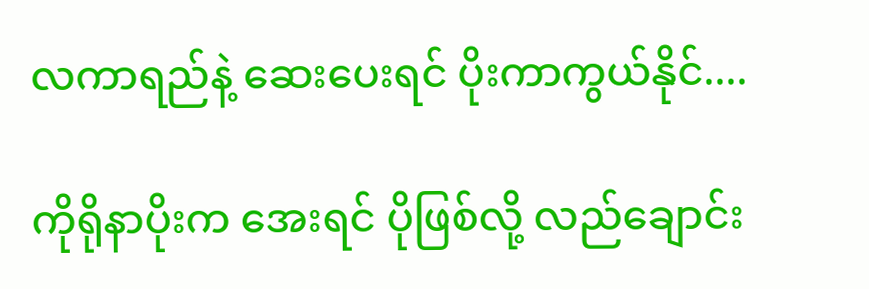လကာရည်နဲ့ ဆေးပေးရင် ပိုးကာကွယ်နိုင်....

ကိုရိုနာပိုးက အေးရင် ပိုဖြစ်လို့ လည်ချောင်း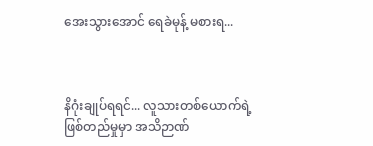အေးသွားအောင် ရေခဲမုန့် မစားရ...



နိဂုံးချုပ်ရရင်... လူသားတစ်ယောက်ရဲ့ ဖြစ်တည်မှုမှာ အသိဉာဏ်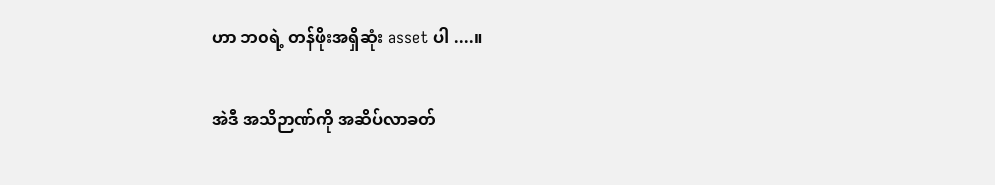ဟာ ဘ၀ရဲ့ တန်ဖိုးအရှိဆုံး asset ပါ ....။

အဲဒီ အသိဉာဏ်ကို အဆိပ်လာခတ်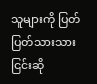သူများကို ပြတ်ပြတ်သားသား ငြင်းဆို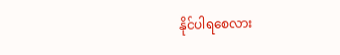နိုင်ပါရစေလား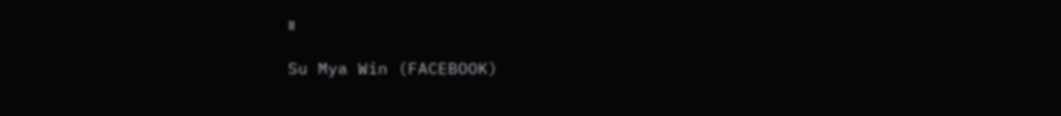။

Su Mya Win (FACEBOOK)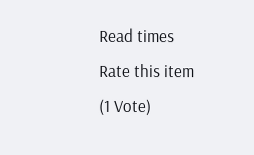Read times
Rate this item
(1 Vote)